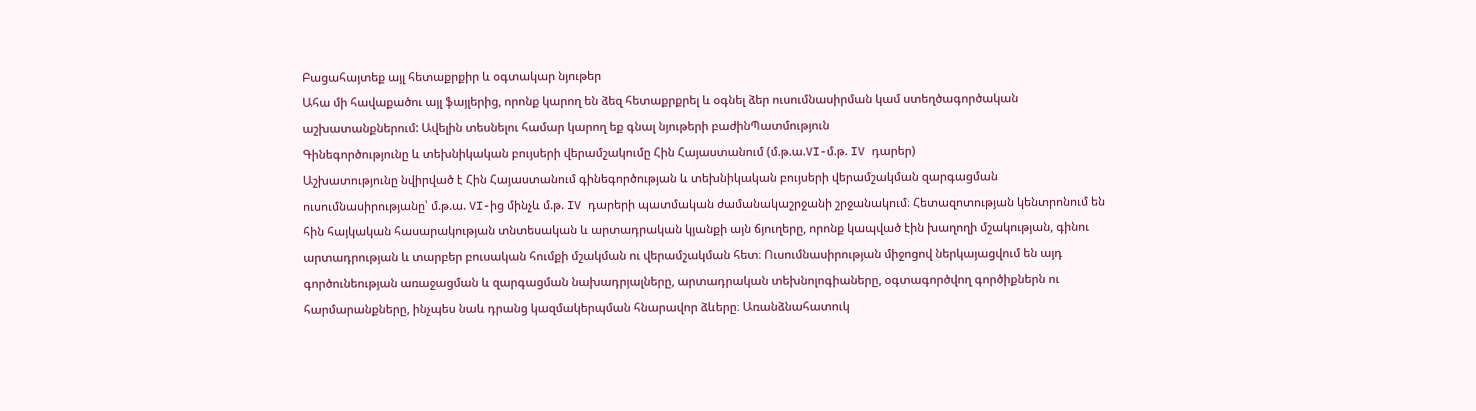Բացահայտեք այլ հետաքրքիր և օգտակար նյութեր
Ահա մի հավաքածու այլ ֆայլերից, որոնք կարող են ձեզ հետաքրքրել և օգնել ձեր ուսումնասիրման կամ ստեղծագործական աշխատանքներում: Ավելին տեսնելու համար կարող եք գնալ նյութերի բաժինՊատմություն
Գինեգործությունը և տեխնիկական բույսերի վերամշակումը Հին Հայաստանում (մ.թ.ա.VI-մ.թ. IV դարեր)
Աշխատությունը նվիրված է Հին Հայաստանում գինեգործության և տեխնիկական բույսերի վերամշակման զարգացման ուսումնասիրությանը՝ մ.թ.ա. VI-ից մինչև մ.թ. IV դարերի պատմական ժամանակաշրջանի շրջանակում։ Հետազոտության կենտրոնում են հին հայկական հասարակության տնտեսական և արտադրական կյանքի այն ճյուղերը, որոնք կապված էին խաղողի մշակության, գինու արտադրության և տարբեր բուսական հումքի մշակման ու վերամշակման հետ։ Ուսումնասիրության միջոցով ներկայացվում են այդ գործունեության առաջացման և զարգացման նախադրյալները, արտադրական տեխնոլոգիաները, օգտագործվող գործիքներն ու հարմարանքները, ինչպես նաև դրանց կազմակերպման հնարավոր ձևերը։ Առանձնահատուկ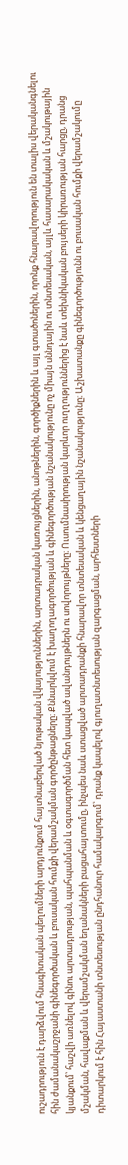ուշադրություն է դարձվում հնագիտական պեղումների արդյունքում հայտնաբերված նյութական վկայություններին, արտադրական կառույցներին, անոթներին, գործիքներին և այլ գտածոներին, որոնք հնարավորություն են տալիս վերականգնելու հին ժամանակաշրջանի գինեգործական և բուսական հումքի վերամշակման գործընթացները։ Քննարկվում է խաղողագործության և գինեգործության նշանակությունը ոչ միայն սննդային ու տնտեսական, այլև հասարակական և մշակութային կյանքում՝ հաշվի առնելով գինու արտադրության, պահպանման և օգտագործման հետ կապված ավանդույթներն ու սովորույթները։ Ուսումնասիրության կարևոր ուղղություններից է նաև տեխնիկական բույսերի կիրառության հարցը, դրանց մշակման, հավաքման և վերամշակման եղանակների բացահայտումը, ինչպես նաև ստացված արտադրանքի հնարավոր տնտեսական և կենցաղային նշանակությունը։ Աշխատանքը գինեգործությունն ու բուսական հումքի վերամշակումը դիտարկում է հին Հայաստանի տնտեսության ընդհանուր համակարգում՝ դրանք կապելով գյուղատնտեսության զարգացման, արհեստների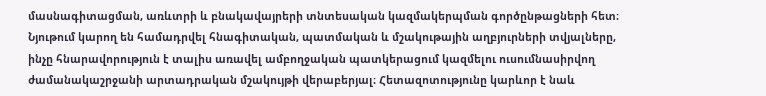մասնագիտացման, առևտրի և բնակավայրերի տնտեսական կազմակերպման գործընթացների հետ։ Նյութում կարող են համադրվել հնագիտական, պատմական և մշակութային աղբյուրների տվյալները, ինչը հնարավորություն է տալիս առավել ամբողջական պատկերացում կազմելու ուսումնասիրվող ժամանակաշրջանի արտադրական մշակույթի վերաբերյալ։ Հետազոտությունը կարևոր է նաև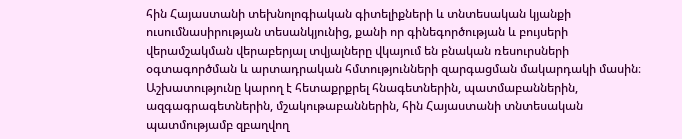հին Հայաստանի տեխնոլոգիական գիտելիքների և տնտեսական կյանքի ուսումնասիրության տեսանկյունից, քանի որ գինեգործության և բույսերի վերամշակման վերաբերյալ տվյալները վկայում են բնական ռեսուրսների օգտագործման և արտադրական հմտությունների զարգացման մակարդակի մասին։ Աշխատությունը կարող է հետաքրքրել հնագետներին, պատմաբաններին, ազգագրագետներին, մշակութաբաններին, հին Հայաստանի տնտեսական պատմությամբ զբաղվող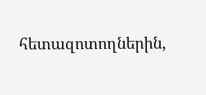հետազոտողներին,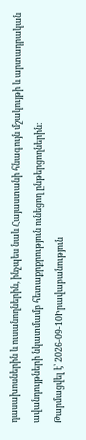դասախոսներին և ուսանողներին, ինչպես նաև Հայաստանի հնագույն մշակույթի և արտադրական ավանդույթների նկատմամբ հետաքրքրություն ունեցող ընթերցողներին։
Թարմացվել է՝ 2026-09-10Իրավաբանություն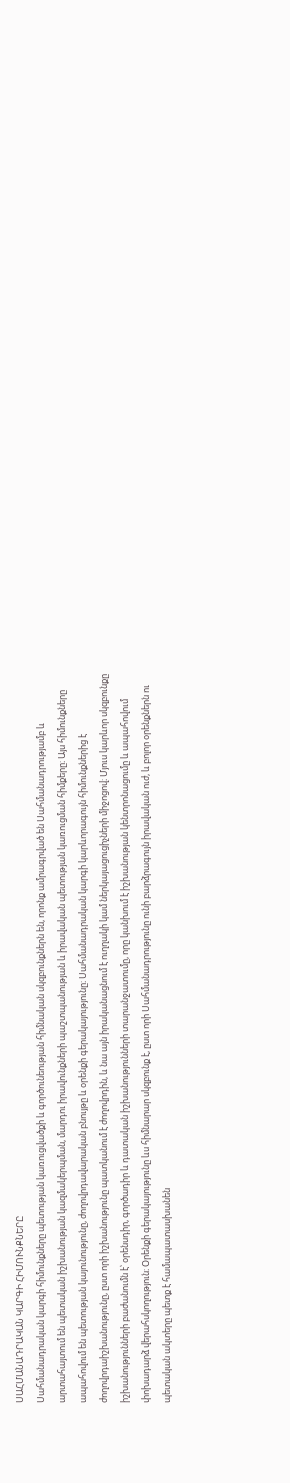ՍԱՀՄԱՆԱԴՐԱԿԱՆ ԿԱՐԳԻ ՀԻՄՈՒՆՔՆԵՐԸ
Սահմանադրական կարգի հիմունքները պետության կառուցվածքի և գործունեության հիմնական սկզբունքներն են, որոնք ամրագրված են Սահմանադրությամբ և արտահայտում են պետական իշխանության կազմակերպման, մարդու իրավունքների պաշտպանության և իրավական պետության կառուցման հիմքերը։ Այս հիմունքները ապահովում են պետության կայունությունը, ժողովրդավարական բնույթը և օրենքի գերակայությունը։ Սահմանադրական կարգի կարևորագույն հիմունքներից է ժողովրդաիշխանությունը, ըստ որի իշխանությունը պատկանում է ժողովրդին, և նա այն իրականացնում է ուղղակի կամ ներկայացուցիչների միջոցով։ Մյուս կարևոր սկզբունքը իշխանությունների բաժանումն է՝ օրենսդիր, գործադիր և դատական իշխանությունների տարանջատումը, որը կանխում է իշխանության կենտրոնացումը և ապահովում փոխադարձ վերահսկողություն։ Օրենքի գերակայությունը ևս հիմնարար սկզբունք է, ըստ որի Սահմանադրությունը ունի բարձրագույն իրավական ուժ, և բոլոր օրենքներն ու պետական ակտերը պետք է համապատասխանեն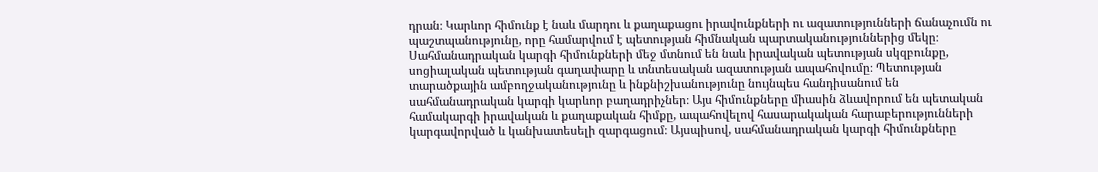դրան։ Կարևոր հիմունք է նաև մարդու և քաղաքացու իրավունքների ու ազատությունների ճանաչումն ու պաշտպանությունը, որը համարվում է պետության հիմնական պարտականություններից մեկը։ Սահմանադրական կարգի հիմունքների մեջ մտնում են նաև իրավական պետության սկզբունքը, սոցիալական պետության գաղափարը և տնտեսական ազատության ապահովումը։ Պետության տարածքային ամբողջականությունը և ինքնիշխանությունը նույնպես հանդիսանում են սահմանադրական կարգի կարևոր բաղադրիչներ։ Այս հիմունքները միասին ձևավորում են պետական համակարգի իրավական և քաղաքական հիմքը, ապահովելով հասարակական հարաբերությունների կարգավորված և կանխատեսելի զարգացում։ Այսպիսով, սահմանադրական կարգի հիմունքները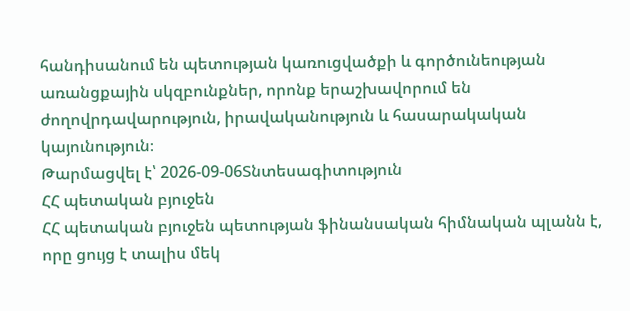հանդիսանում են պետության կառուցվածքի և գործունեության առանցքային սկզբունքներ, որոնք երաշխավորում են ժողովրդավարություն, իրավականություն և հասարակական կայունություն։
Թարմացվել է՝ 2026-09-06Տնտեսագիտություն
ՀՀ պետական բյուջեն
ՀՀ պետական բյուջեն պետության ֆինանսական հիմնական պլանն է, որը ցույց է տալիս մեկ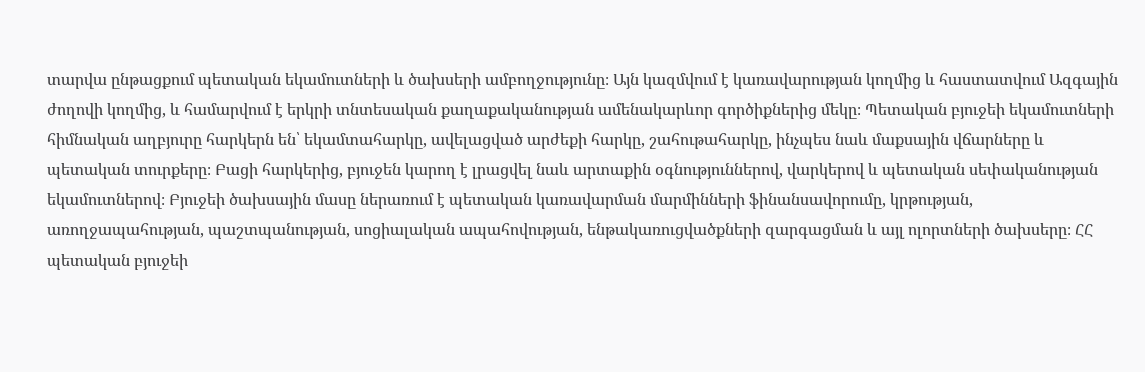տարվա ընթացքում պետական եկամուտների և ծախսերի ամբողջությունը։ Այն կազմվում է կառավարության կողմից և հաստատվում Ազգային ժողովի կողմից, և համարվում է երկրի տնտեսական քաղաքականության ամենակարևոր գործիքներից մեկը։ Պետական բյուջեի եկամուտների հիմնական աղբյուրը հարկերն են՝ եկամտահարկը, ավելացված արժեքի հարկը, շահութահարկը, ինչպես նաև մաքսային վճարները և պետական տուրքերը։ Բացի հարկերից, բյուջեն կարող է լրացվել նաև արտաքին օգնություններով, վարկերով և պետական սեփականության եկամուտներով։ Բյուջեի ծախսային մասը ներառում է պետական կառավարման մարմինների ֆինանսավորումը, կրթության, առողջապահության, պաշտպանության, սոցիալական ապահովության, ենթակառուցվածքների զարգացման և այլ ոլորտների ծախսերը։ ՀՀ պետական բյուջեի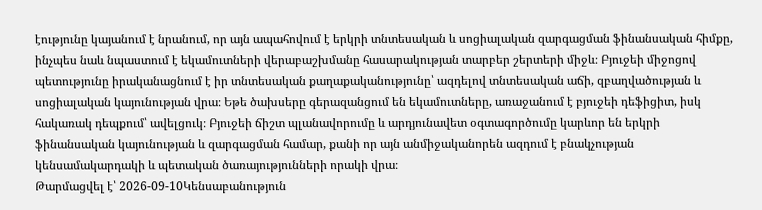էությունը կայանում է նրանում, որ այն ապահովում է երկրի տնտեսական և սոցիալական զարգացման ֆինանսական հիմքը, ինչպես նաև նպաստում է եկամուտների վերաբաշխմանը հասարակության տարբեր շերտերի միջև։ Բյուջեի միջոցով պետությունը իրականացնում է իր տնտեսական քաղաքականությունը՝ ազդելով տնտեսական աճի, զբաղվածության և սոցիալական կայունության վրա։ Եթե ծախսերը գերազանցում են եկամուտները, առաջանում է բյուջեի դեֆիցիտ, իսկ հակառակ դեպքում՝ ավելցուկ։ Բյուջեի ճիշտ պլանավորումը և արդյունավետ օգտագործումը կարևոր են երկրի ֆինանսական կայունության և զարգացման համար, քանի որ այն անմիջականորեն ազդում է բնակչության կենսամակարդակի և պետական ծառայությունների որակի վրա։
Թարմացվել է՝ 2026-09-10Կենսաբանություն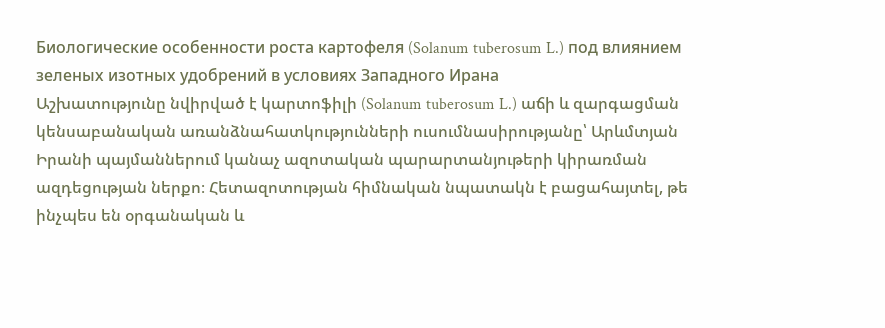Биологические особенности роста картофеля (Solanum tuberosum L.) под влиянием зеленых изотных удобрений в условиях Западного Ирана
Աշխատությունը նվիրված է կարտոֆիլի (Solanum tuberosum L.) աճի և զարգացման կենսաբանական առանձնահատկությունների ուսումնասիրությանը՝ Արևմտյան Իրանի պայմաններում կանաչ ազոտական պարարտանյութերի կիրառման ազդեցության ներքո։ Հետազոտության հիմնական նպատակն է բացահայտել, թե ինչպես են օրգանական և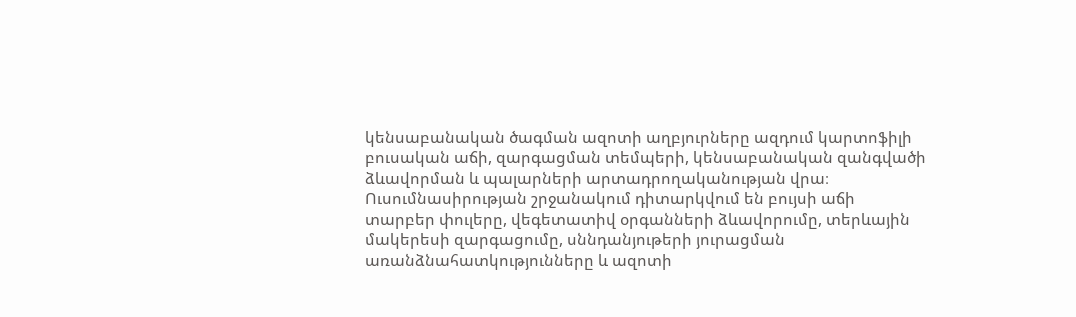կենսաբանական ծագման ազոտի աղբյուրները ազդում կարտոֆիլի բուսական աճի, զարգացման տեմպերի, կենսաբանական զանգվածի ձևավորման և պալարների արտադրողականության վրա։ Ուսումնասիրության շրջանակում դիտարկվում են բույսի աճի տարբեր փուլերը, վեգետատիվ օրգանների ձևավորումը, տերևային մակերեսի զարգացումը, սննդանյութերի յուրացման առանձնահատկությունները և ազոտի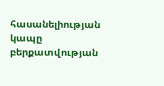հասանելիության կապը բերքատվության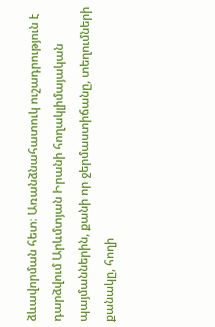ձևավորման հետ։ Առանձնահատուկ ուշադրություն է դարձվում Արևմտյան Իրանի հողակլիմայական պայմաններին, քանի որ ջերմաստիճանը, տեղումների քանակը, հողի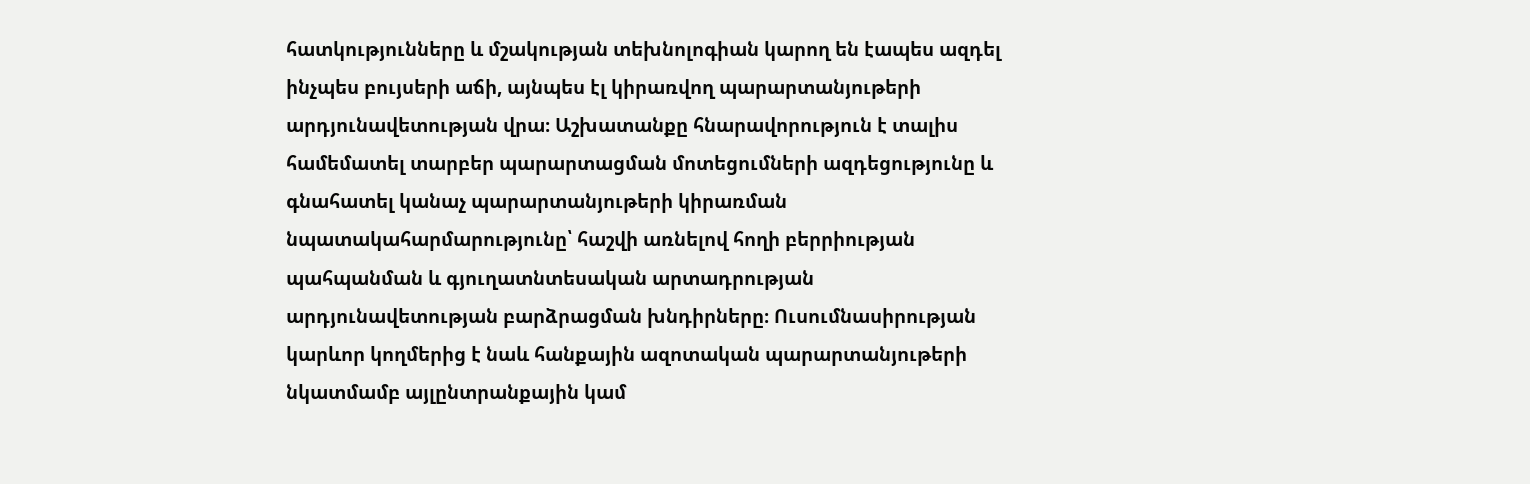հատկությունները և մշակության տեխնոլոգիան կարող են էապես ազդել ինչպես բույսերի աճի, այնպես էլ կիրառվող պարարտանյութերի արդյունավետության վրա։ Աշխատանքը հնարավորություն է տալիս համեմատել տարբեր պարարտացման մոտեցումների ազդեցությունը և գնահատել կանաչ պարարտանյութերի կիրառման նպատակահարմարությունը՝ հաշվի առնելով հողի բերրիության պահպանման և գյուղատնտեսական արտադրության արդյունավետության բարձրացման խնդիրները։ Ուսումնասիրության կարևոր կողմերից է նաև հանքային ազոտական պարարտանյութերի նկատմամբ այլընտրանքային կամ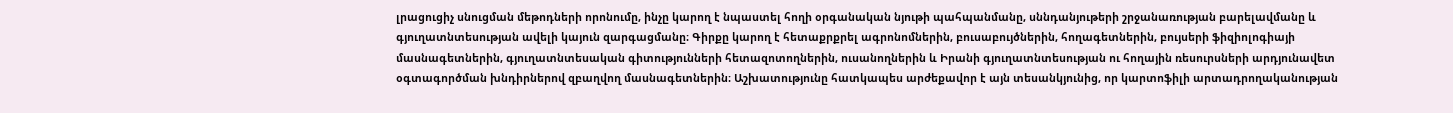լրացուցիչ սնուցման մեթոդների որոնումը, ինչը կարող է նպաստել հողի օրգանական նյութի պահպանմանը, սննդանյութերի շրջանառության բարելավմանը և գյուղատնտեսության ավելի կայուն զարգացմանը։ Գիրքը կարող է հետաքրքրել ագրոնոմներին, բուսաբույծներին, հողագետներին, բույսերի ֆիզիոլոգիայի մասնագետներին, գյուղատնտեսական գիտությունների հետազոտողներին, ուսանողներին և Իրանի գյուղատնտեսության ու հողային ռեսուրսների արդյունավետ օգտագործման խնդիրներով զբաղվող մասնագետներին։ Աշխատությունը հատկապես արժեքավոր է այն տեսանկյունից, որ կարտոֆիլի արտադրողականության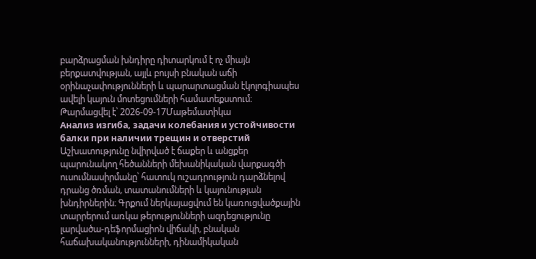բարձրացման խնդիրը դիտարկում է ոչ միայն բերքատվության, այլև բույսի բնական աճի օրինաչափությունների և պարարտացման էկոլոգիապես ավելի կայուն մոտեցումների համատեքստում։
Թարմացվել է՝ 2026-09-17Մաթեմատիկա
Анализ изгиба, задачи колебания и устойчивости балки при наличии трещин и отверстий
Աշխատությունը նվիրված է ճաքեր և անցքեր պարունակող հեծանների մեխանիկական վարքագծի ուսումնասիրմանը՝ հատուկ ուշադրություն դարձնելով դրանց ծռման, տատանումների և կայունության խնդիրներին։ Գրքում ներկայացվում են կառուցվածքային տարրերում առկա թերությունների ազդեցությունը լարվածա-դեֆորմացիոն վիճակի, բնական հաճախականությունների, դինամիկական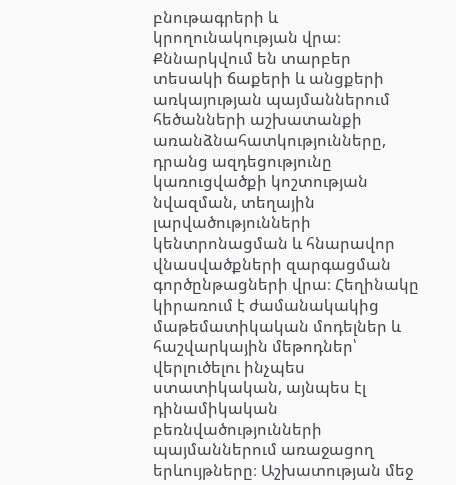բնութագրերի և կրողունակության վրա։ Քննարկվում են տարբեր տեսակի ճաքերի և անցքերի առկայության պայմաններում հեծանների աշխատանքի առանձնահատկությունները, դրանց ազդեցությունը կառուցվածքի կոշտության նվազման, տեղային լարվածությունների կենտրոնացման և հնարավոր վնասվածքների զարգացման գործընթացների վրա։ Հեղինակը կիրառում է ժամանակակից մաթեմատիկական մոդելներ և հաշվարկային մեթոդներ՝ վերլուծելու ինչպես ստատիկական, այնպես էլ դինամիկական բեռնվածությունների պայմաններում առաջացող երևույթները։ Աշխատության մեջ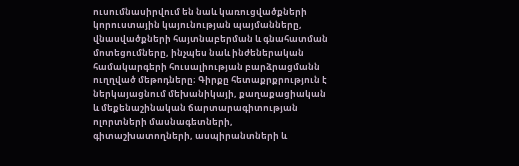ուսումնասիրվում են նաև կառուցվածքների կորուստային կայունության պայմանները, վնասվածքների հայտնաբերման և գնահատման մոտեցումները, ինչպես նաև ինժեներական համակարգերի հուսալիության բարձրացմանն ուղղված մեթոդները։ Գիրքը հետաքրքրություն է ներկայացնում մեխանիկայի, քաղաքացիական և մեքենաշինական ճարտարագիտության ոլորտների մասնագետների, գիտաշխատողների, ասպիրանտների և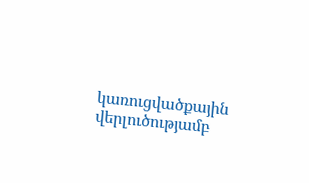կառուցվածքային վերլուծությամբ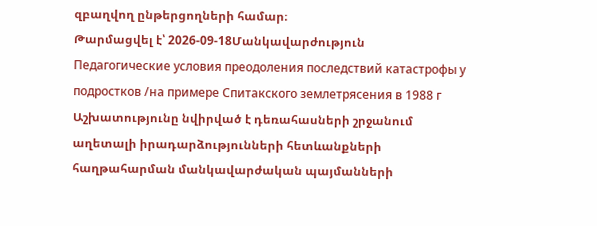զբաղվող ընթերցողների համար։
Թարմացվել է՝ 2026-09-18Մանկավարժություն
Педагогические условия преодоления последствий катастрофы у подростков /на примере Спитакского землетрясения в 1988 г
Աշխատությունը նվիրված է դեռահասների շրջանում աղետալի իրադարձությունների հետևանքների հաղթահարման մանկավարժական պայմանների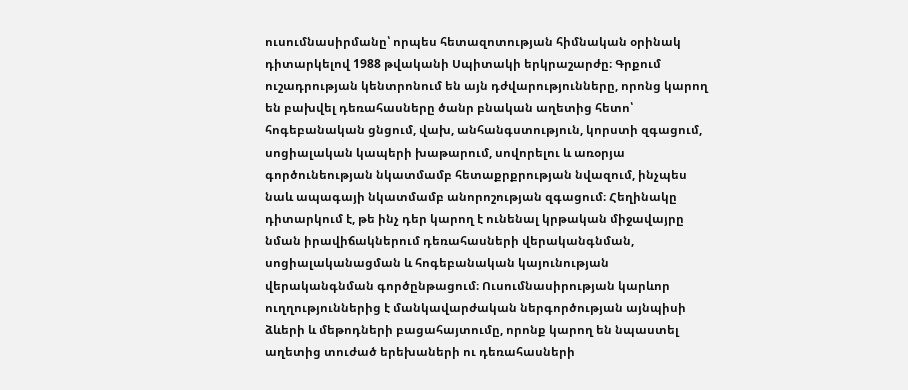ուսումնասիրմանը՝ որպես հետազոտության հիմնական օրինակ դիտարկելով 1988 թվականի Սպիտակի երկրաշարժը։ Գրքում ուշադրության կենտրոնում են այն դժվարությունները, որոնց կարող են բախվել դեռահասները ծանր բնական աղետից հետո՝ հոգեբանական ցնցում, վախ, անհանգստություն, կորստի զգացում, սոցիալական կապերի խաթարում, սովորելու և առօրյա գործունեության նկատմամբ հետաքրքրության նվազում, ինչպես նաև ապագայի նկատմամբ անորոշության զգացում։ Հեղինակը դիտարկում է, թե ինչ դեր կարող է ունենալ կրթական միջավայրը նման իրավիճակներում դեռահասների վերականգնման, սոցիալականացման և հոգեբանական կայունության վերականգնման գործընթացում։ Ուսումնասիրության կարևոր ուղղություններից է մանկավարժական ներգործության այնպիսի ձևերի և մեթոդների բացահայտումը, որոնք կարող են նպաստել աղետից տուժած երեխաների ու դեռահասների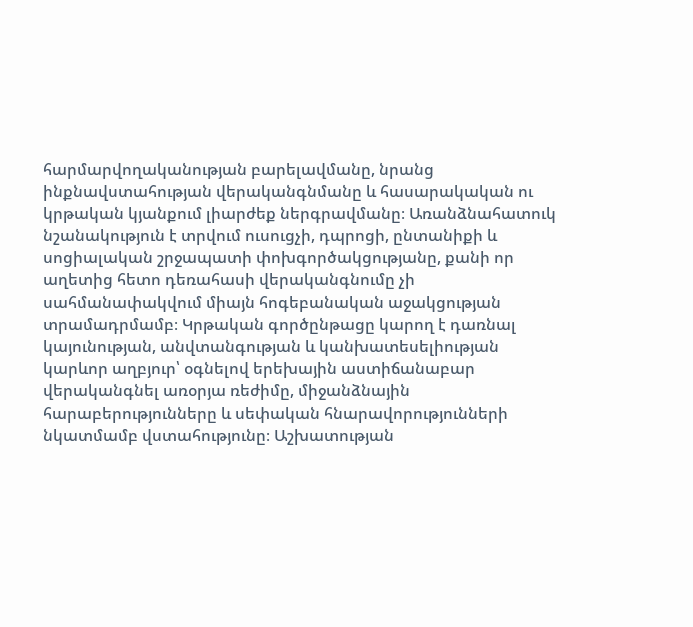հարմարվողականության բարելավմանը, նրանց ինքնավստահության վերականգնմանը և հասարակական ու կրթական կյանքում լիարժեք ներգրավմանը։ Առանձնահատուկ նշանակություն է տրվում ուսուցչի, դպրոցի, ընտանիքի և սոցիալական շրջապատի փոխգործակցությանը, քանի որ աղետից հետո դեռահասի վերականգնումը չի սահմանափակվում միայն հոգեբանական աջակցության տրամադրմամբ։ Կրթական գործընթացը կարող է դառնալ կայունության, անվտանգության և կանխատեսելիության կարևոր աղբյուր՝ օգնելով երեխային աստիճանաբար վերականգնել առօրյա ռեժիմը, միջանձնային հարաբերությունները և սեփական հնարավորությունների նկատմամբ վստահությունը։ Աշխատության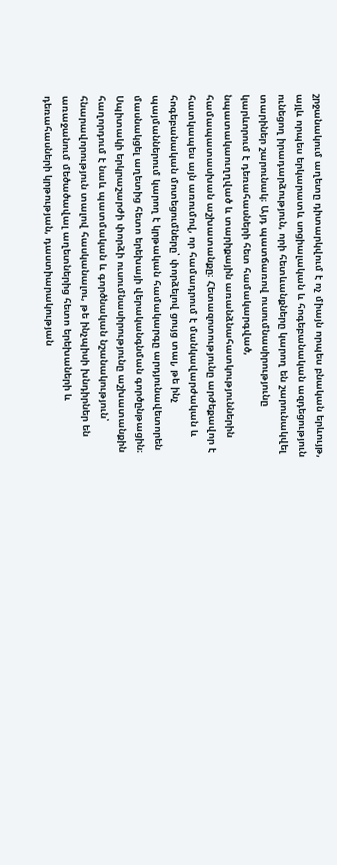շրջանակում աղետը դիտարկվում է ոչ միայն որպես բնական երևույթ, այլև որպես երկարատև սոցիալական և հոգեբանական ազդեցություն ունեցող իրադարձություն, որի հետևանքները կարող են շարունակվել տարիներ շարունակ։ Այդ պատճառով ուսումնասիրությունը կարևորում է դեռահասների հետ համակարգված, նպատակաուղղված և տարիքային առանձնահատկություններին համապատասխան աշխատանքը։ Հետազոտությունը արժեքավոր է հատկապես այն առումով, որ համադրում է մանկավարժական և հոգեբանական մոտեցումները՝ փորձելով ցույց տալ, թե ինչ պայմաններում կարող է կրթական համակարգը արդյունավետորեն մասնակցել աղետից հետո երեխայի վերականգնման գործընթացին։ Սպիտակի երկրաշարժի փորձի ուսումնասիրությունը աշխատանքին հաղորդում է նաև պատմական և գործնական նշանակություն՝ հնարավորություն տալով հասկանալու, թե ինչպիսի խնդիրներ են առաջանում մեծածավալ աղետներից հետո երեխաների և դեռահասների կրթության, դաստիարակության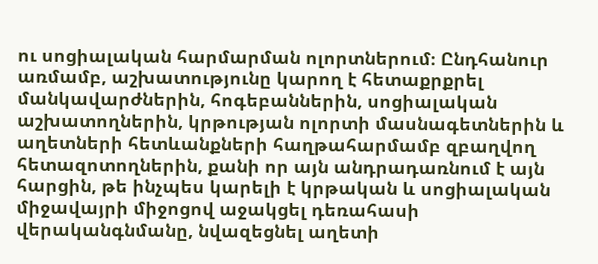ու սոցիալական հարմարման ոլորտներում։ Ընդհանուր առմամբ, աշխատությունը կարող է հետաքրքրել մանկավարժներին, հոգեբաններին, սոցիալական աշխատողներին, կրթության ոլորտի մասնագետներին և աղետների հետևանքների հաղթահարմամբ զբաղվող հետազոտողներին, քանի որ այն անդրադառնում է այն հարցին, թե ինչպես կարելի է կրթական և սոցիալական միջավայրի միջոցով աջակցել դեռահասի վերականգնմանը, նվազեցնել աղետի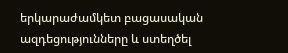երկարաժամկետ բացասական ազդեցությունները և ստեղծել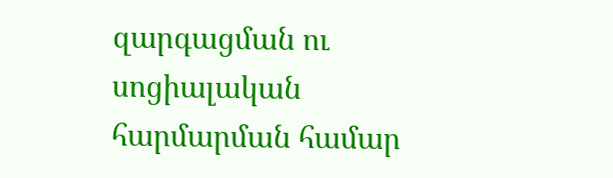զարգացման ու սոցիալական հարմարման համար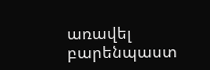առավել բարենպաստ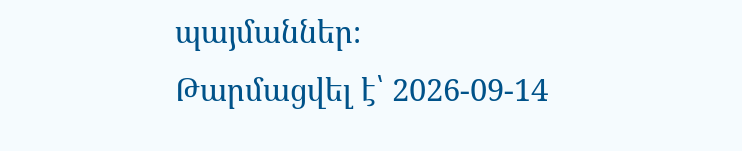պայմաններ։
Թարմացվել է՝ 2026-09-14